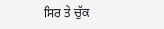ਸਿਰ ਤੇ ਚੁੱਕ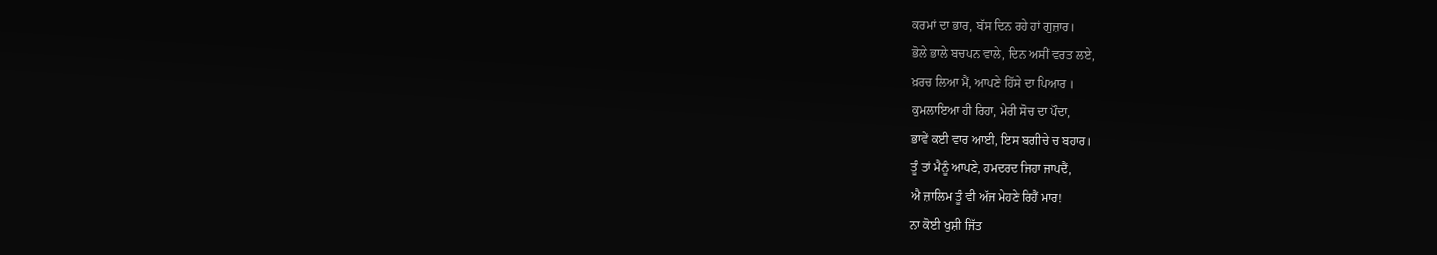ਕਰਮਾਂ ਦਾ ਭਾਰ, ਬੱਸ ਦਿਨ ਰਹੇ ਹਾਂ ਗੁਜ਼ਾਰ।
ਭੋਲੇ ਭਾਲੇ ਬਚਪਨ ਵਾਲੇ, ਦਿਨ ਅਸੀਂ ਵਰਤ ਲਏ,
ਖ਼ਰਚ ਲਿਆ ਮੈਂ, ਆਪਣੇ ਹਿੱਸੇ ਦਾ ਪਿਆਰ ।
ਕੁਮਲਾਇਆ ਹੀ ਰਿਹਾ, ਮੇਰੀ ਸੋਚ ਦਾ ਪੌਦਾ,
ਭਾਵੇਂ ਕਈ ਵਾਰ ਆਈ, ਇਸ ਬਗੀਚੇ ਚ ਬਹਾਰ।
ਤੂੰ ਤਾਂ ਮੈਨੂੰ ਆਪਣੇ, ਹਮਦਰਦ ਜਿਹਾ ਜਾਪਦੈਂ,
ਐ ਜ਼ਾਲਿਮ ਤੂੰ ਵੀ ਅੱਜ ਮੇਹਣੇ ਰਿਹੈਂ ਮਾਰ!
ਨਾ ਕੋਈ ਖੁਸ਼ੀ ਜਿੱਤ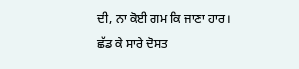ਦੀ, ਨਾ ਕੋਈ ਗਮ ਕਿ ਜਾਣਾ ਹਾਰ।
ਛੱਡ ਕੇ ਸਾਰੇ ਦੋਸਤ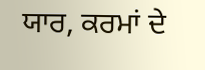ਯਾਰ, ਕਰਮਾਂ ਦੇ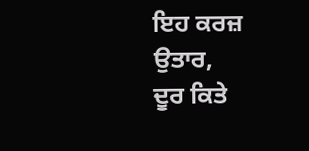ਇਹ ਕਰਜ਼ ਉਤਾਰ,
ਦੂਰ ਕਿਤੇ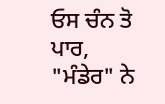ਓਸ ਚੰਨ ਤੋ ਪਾਰ, "ਮੰਡੇਰ" ਨੇ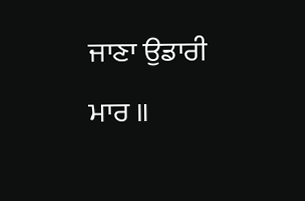ਜਾਣਾ ਉਡਾਰੀ ਮਾਰ ॥